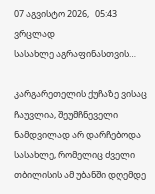07 აგვისტო 2026,   05:43
ვრცლად
სასახლე აგრაფინასთვის…

კარგარეთელის ქუჩაზე ვისაც ჩაუვლია, შეუმჩნეველი ნამდვილად არ დარჩებოდა სასახლე, რომელიც ძველი თბილისის ამ უბანში დღემდე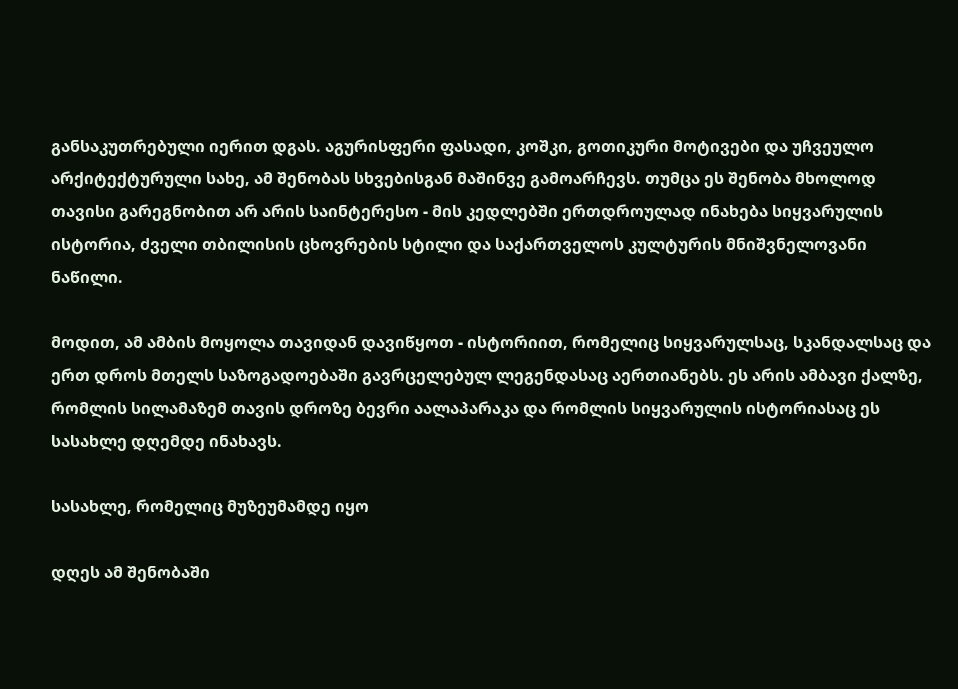განსაკუთრებული იერით დგას. აგურისფერი ფასადი, კოშკი, გოთიკური მოტივები და უჩვეულო არქიტექტურული სახე, ამ შენობას სხვებისგან მაშინვე გამოარჩევს. თუმცა ეს შენობა მხოლოდ თავისი გარეგნობით არ არის საინტერესო - მის კედლებში ერთდროულად ინახება სიყვარულის ისტორია, ძველი თბილისის ცხოვრების სტილი და საქართველოს კულტურის მნიშვნელოვანი ნაწილი.

მოდით, ამ ამბის მოყოლა თავიდან დავიწყოთ - ისტორიით, რომელიც სიყვარულსაც, სკანდალსაც და ერთ დროს მთელს საზოგადოებაში გავრცელებულ ლეგენდასაც აერთიანებს. ეს არის ამბავი ქალზე, რომლის სილამაზემ თავის დროზე ბევრი აალაპარაკა და რომლის სიყვარულის ისტორიასაც ეს სასახლე დღემდე ინახავს.

სასახლე, რომელიც მუზეუმამდე იყო

დღეს ამ შენობაში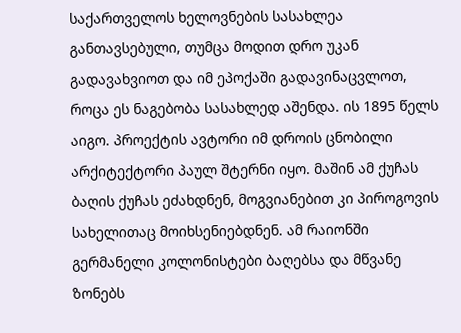საქართველოს ხელოვნების სასახლეა განთავსებული, თუმცა მოდით დრო უკან გადავახვიოთ და იმ ეპოქაში გადავინაცვლოთ, როცა ეს ნაგებობა სასახლედ აშენდა. ის 1895 წელს აიგო. პროექტის ავტორი იმ დროის ცნობილი არქიტექტორი პაულ შტერნი იყო. მაშინ ამ ქუჩას ბაღის ქუჩას ეძახდნენ, მოგვიანებით კი პიროგოვის სახელითაც მოიხსენიებდნენ. ამ რაიონში გერმანელი კოლონისტები ბაღებსა და მწვანე ზონებს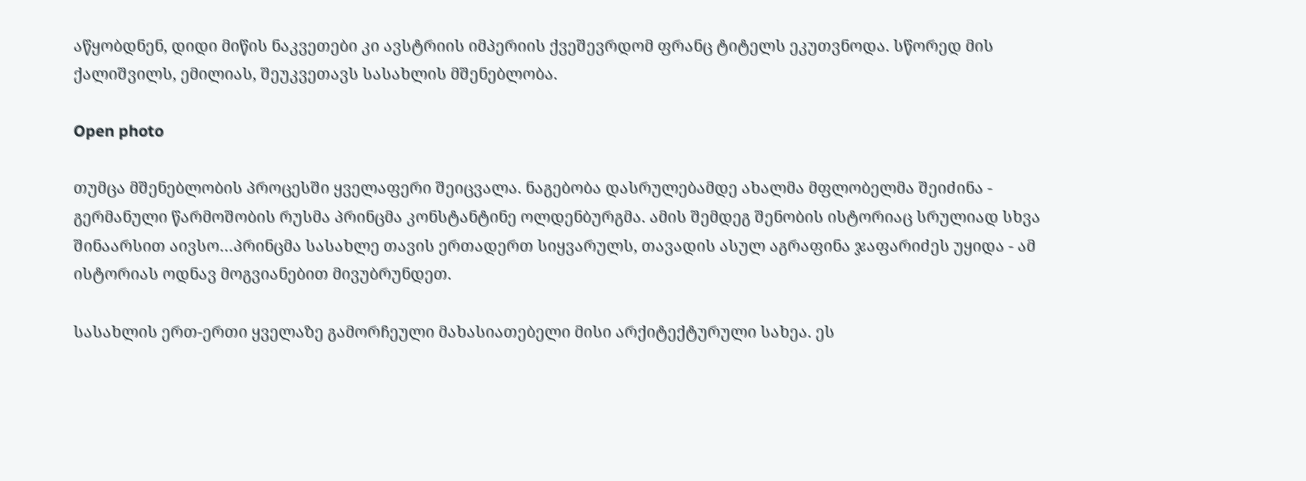აწყობდნენ, დიდი მიწის ნაკვეთები კი ავსტრიის იმპერიის ქვეშევრდომ ფრანც ტიტელს ეკუთვნოდა. სწორედ მის ქალიშვილს, ემილიას, შეუკვეთავს სასახლის მშენებლობა.

Open photo

თუმცა მშენებლობის პროცესში ყველაფერი შეიცვალა. ნაგებობა დასრულებამდე ახალმა მფლობელმა შეიძინა - გერმანული წარმოშობის რუსმა პრინცმა კონსტანტინე ოლდენბურგმა. ამის შემდეგ შენობის ისტორიაც სრულიად სხვა შინაარსით აივსო…პრინცმა სასახლე თავის ერთადერთ სიყვარულს, თავადის ასულ აგრაფინა ჯაფარიძეს უყიდა - ამ ისტორიას ოდნავ მოგვიანებით მივუბრუნდეთ.

სასახლის ერთ-ერთი ყველაზე გამორჩეული მახასიათებელი მისი არქიტექტურული სახეა. ეს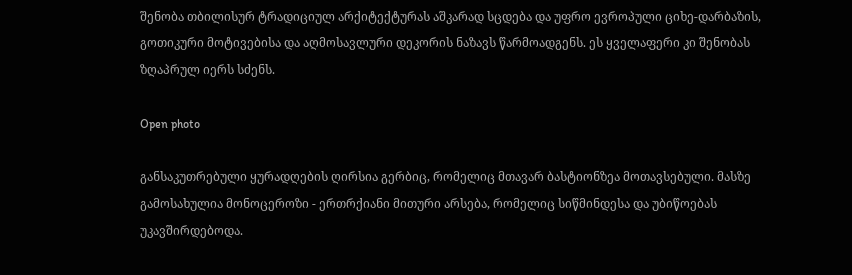შენობა თბილისურ ტრადიციულ არქიტექტურას აშკარად სცდება და უფრო ევროპული ციხე-დარბაზის, გოთიკური მოტივებისა და აღმოსავლური დეკორის ნაზავს წარმოადგენს. ეს ყველაფერი კი შენობას ზღაპრულ იერს სძენს.

Open photo

განსაკუთრებული ყურადღების ღირსია გერბიც, რომელიც მთავარ ბასტიონზეა მოთავსებული. მასზე გამოსახულია მონოცეროზი - ერთრქიანი მითური არსება, რომელიც სიწმინდესა და უბიწოებას უკავშირდებოდა.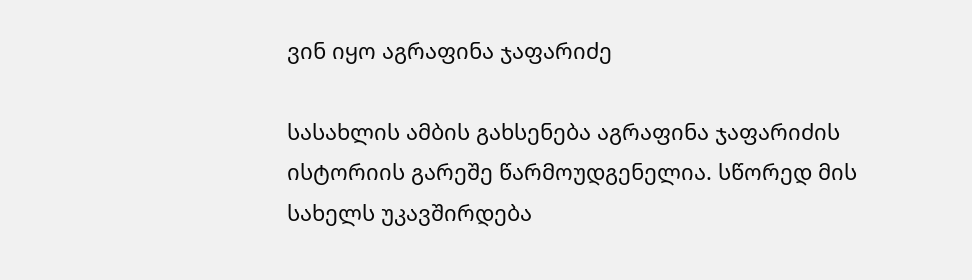ვინ იყო აგრაფინა ჯაფარიძე

სასახლის ამბის გახსენება აგრაფინა ჯაფარიძის ისტორიის გარეშე წარმოუდგენელია. სწორედ მის სახელს უკავშირდება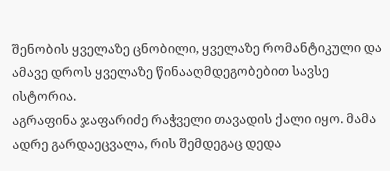შენობის ყველაზე ცნობილი, ყველაზე რომანტიკული და ამავე დროს ყველაზე წინააღმდეგობებით სავსე ისტორია.
აგრაფინა ჯაფარიძე რაჭველი თავადის ქალი იყო. მამა ადრე გარდაეცვალა, რის შემდეგაც დედა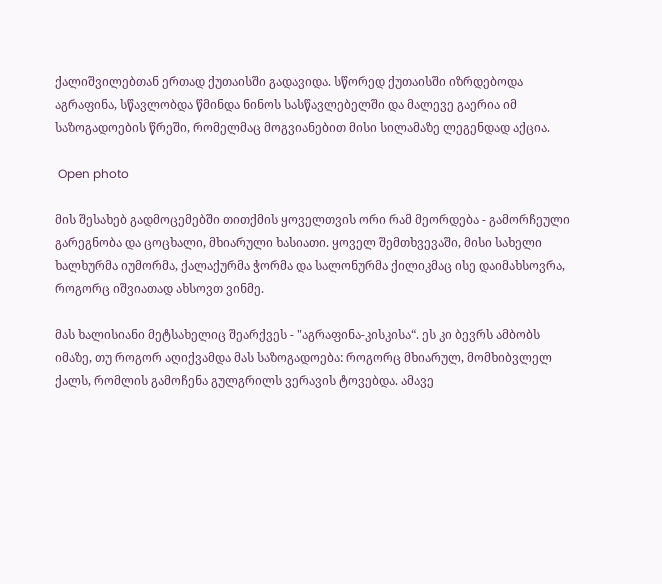ქალიშვილებთან ერთად ქუთაისში გადავიდა. სწორედ ქუთაისში იზრდებოდა აგრაფინა, სწავლობდა წმინდა ნინოს სასწავლებელში და მალევე გაერია იმ საზოგადოების წრეში, რომელმაც მოგვიანებით მისი სილამაზე ლეგენდად აქცია.

 Open photo

მის შესახებ გადმოცემებში თითქმის ყოველთვის ორი რამ მეორდება - გამორჩეული გარეგნობა და ცოცხალი, მხიარული ხასიათი. ყოველ შემთხვევაში, მისი სახელი ხალხურმა იუმორმა, ქალაქურმა ჭორმა და სალონურმა ქილიკმაც ისე დაიმახსოვრა, როგორც იშვიათად ახსოვთ ვინმე.

მას ხალისიანი მეტსახელიც შეარქვეს - "აგრაფინა-კისკისა“. ეს კი ბევრს ამბობს იმაზე, თუ როგორ აღიქვამდა მას საზოგადოება: როგორც მხიარულ, მომხიბვლელ ქალს, რომლის გამოჩენა გულგრილს ვერავის ტოვებდა. ამავე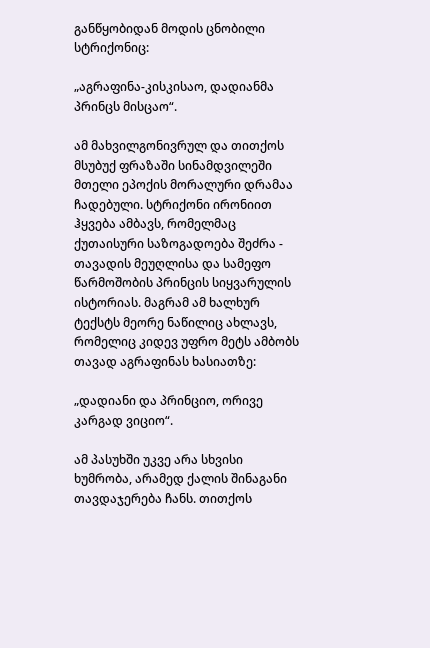განწყობიდან მოდის ცნობილი სტრიქონიც:

„აგრაფინა-კისკისაო, დადიანმა პრინცს მისცაო“.

ამ მახვილგონივრულ და თითქოს მსუბუქ ფრაზაში სინამდვილეში მთელი ეპოქის მორალური დრამაა ჩადებული. სტრიქონი ირონიით ჰყვება ამბავს, რომელმაც ქუთაისური საზოგადოება შეძრა - თავადის მეუღლისა და სამეფო წარმოშობის პრინცის სიყვარულის ისტორიას. მაგრამ ამ ხალხურ ტექსტს მეორე ნაწილიც ახლავს, რომელიც კიდევ უფრო მეტს ამბობს თავად აგრაფინას ხასიათზე:

„დადიანი და პრინციო, ორივე კარგად ვიციო“.

ამ პასუხში უკვე არა სხვისი ხუმრობა, არამედ ქალის შინაგანი თავდაჯერება ჩანს. თითქოს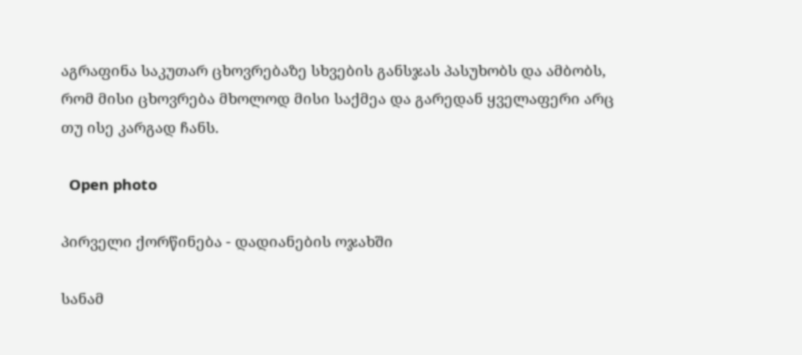აგრაფინა საკუთარ ცხოვრებაზე სხვების განსჯას პასუხობს და ამბობს, რომ მისი ცხოვრება მხოლოდ მისი საქმეა და გარედან ყველაფერი არც თუ ისე კარგად ჩანს.

  Open photo

პირველი ქორწინება - დადიანების ოჯახში

სანამ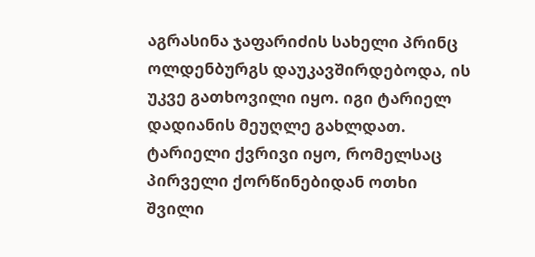აგრასინა ჯაფარიძის სახელი პრინც ოლდენბურგს დაუკავშირდებოდა, ის უკვე გათხოვილი იყო. იგი ტარიელ დადიანის მეუღლე გახლდათ. ტარიელი ქვრივი იყო, რომელსაც პირველი ქორწინებიდან ოთხი შვილი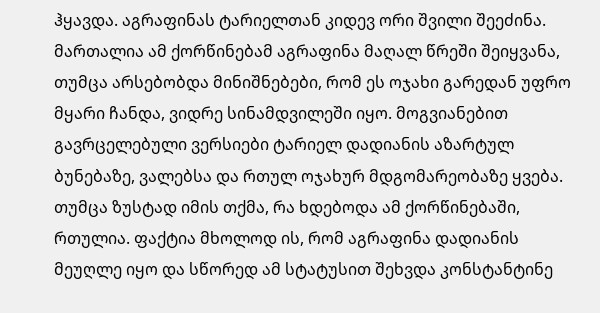ჰყავდა. აგრაფინას ტარიელთან კიდევ ორი შვილი შეეძინა. მართალია ამ ქორწინებამ აგრაფინა მაღალ წრეში შეიყვანა, თუმცა არსებობდა მინიშნებები, რომ ეს ოჯახი გარედან უფრო მყარი ჩანდა, ვიდრე სინამდვილეში იყო. მოგვიანებით გავრცელებული ვერსიები ტარიელ დადიანის აზარტულ ბუნებაზე, ვალებსა და რთულ ოჯახურ მდგომარეობაზე ყვება. თუმცა ზუსტად იმის თქმა, რა ხდებოდა ამ ქორწინებაში, რთულია. ფაქტია მხოლოდ ის, რომ აგრაფინა დადიანის მეუღლე იყო და სწორედ ამ სტატუსით შეხვდა კონსტანტინე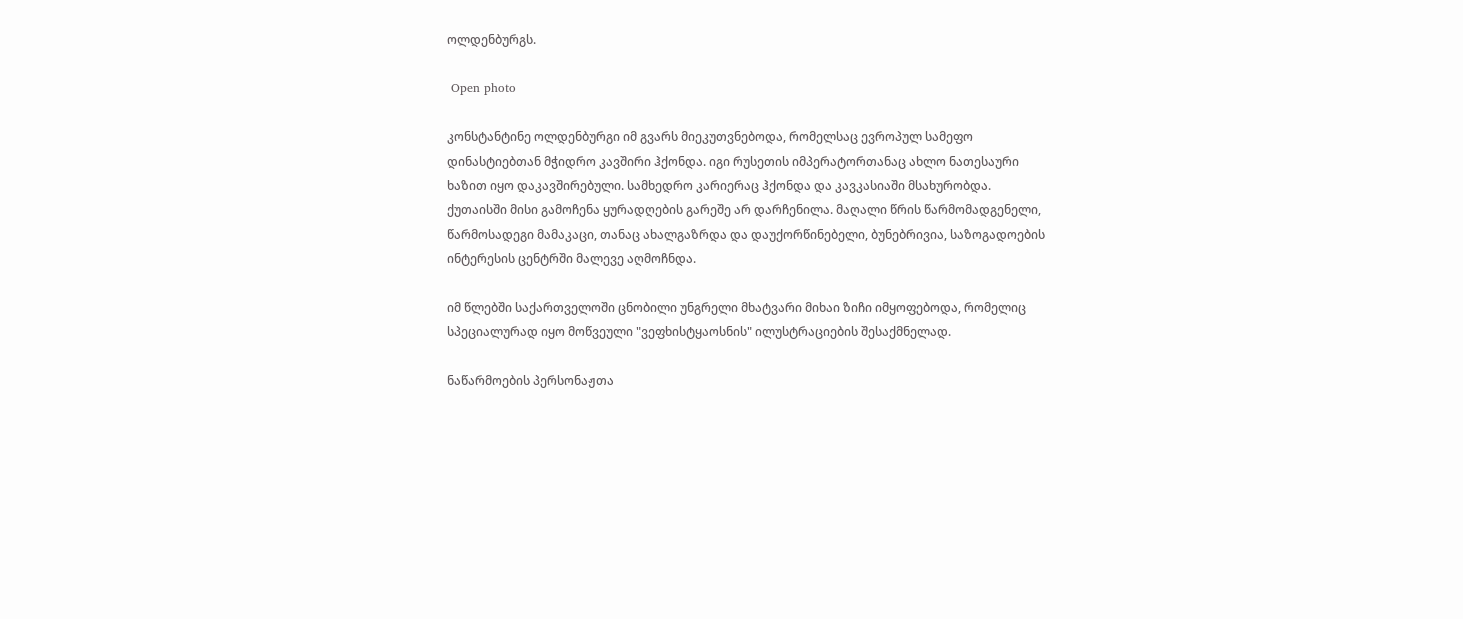ოლდენბურგს.

 Open photo

კონსტანტინე ოლდენბურგი იმ გვარს მიეკუთვნებოდა, რომელსაც ევროპულ სამეფო დინასტიებთან მჭიდრო კავშირი ჰქონდა. იგი რუსეთის იმპერატორთანაც ახლო ნათესაური ხაზით იყო დაკავშირებული. სამხედრო კარიერაც ჰქონდა და კავკასიაში მსახურობდა. ქუთაისში მისი გამოჩენა ყურადღების გარეშე არ დარჩენილა. მაღალი წრის წარმომადგენელი, წარმოსადეგი მამაკაცი, თანაც ახალგაზრდა და დაუქორწინებელი, ბუნებრივია, საზოგადოების ინტერესის ცენტრში მალევე აღმოჩნდა.

იმ წლებში საქართველოში ცნობილი უნგრელი მხატვარი მიხაი ზიჩი იმყოფებოდა, რომელიც სპეციალურად იყო მოწვეული "ვეფხისტყაოსნის" ილუსტრაციების შესაქმნელად.

ნაწარმოების პერსონაჟთა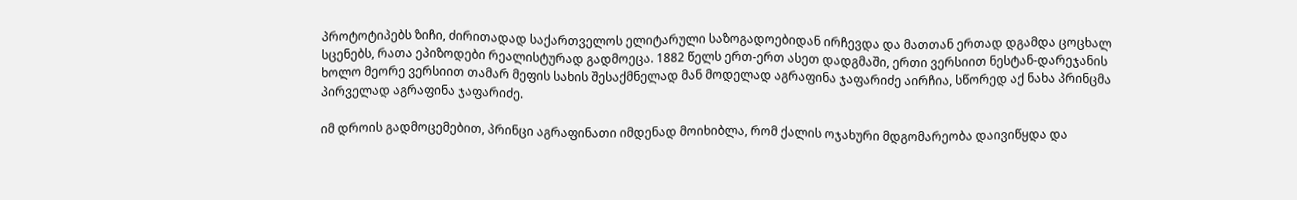პროტოტიპებს ზიჩი, ძირითადად საქართველოს ელიტარული საზოგადოებიდან ირჩევდა და მათთან ერთად დგამდა ცოცხალ სცენებს, რათა ეპიზოდები რეალისტურად გადმოეცა. 1882 წელს ერთ-ერთ ასეთ დადგმაში, ერთი ვერსიით ნესტან-დარეჯანის ხოლო მეორე ვერსიით თამარ მეფის სახის შესაქმნელად მან მოდელად აგრაფინა ჯაფარიძე აირჩია, სწორედ აქ ნახა პრინცმა პირველად აგრაფინა ჯაფარიძე.

იმ დროის გადმოცემებით, პრინცი აგრაფინათი იმდენად მოიხიბლა, რომ ქალის ოჯახური მდგომარეობა დაივიწყდა და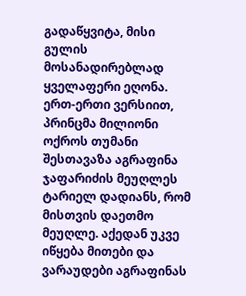გადაწყვიტა, მისი გულის მოსანადირებლად ყველაფერი ეღონა. ერთ-ერთი ვერსიით, პრინცმა მილიონი ოქროს თუმანი შესთავაზა აგრაფინა ჯაფარიძის მეუღლეს ტარიელ დადიანს, რომ მისთვის დაეთმო მეუღლე. აქედან უკვე იწყება მითები და ვარაუდები აგრაფინას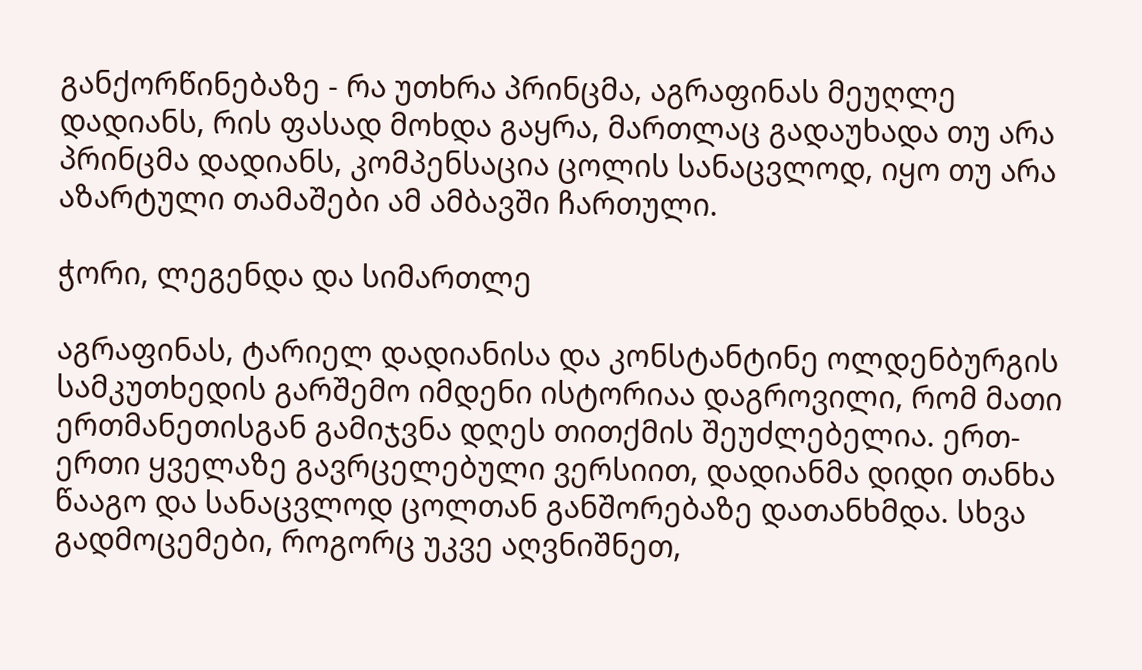განქორწინებაზე - რა უთხრა პრინცმა, აგრაფინას მეუღლე დადიანს, რის ფასად მოხდა გაყრა, მართლაც გადაუხადა თუ არა პრინცმა დადიანს, კომპენსაცია ცოლის სანაცვლოდ, იყო თუ არა აზარტული თამაშები ამ ამბავში ჩართული.

ჭორი, ლეგენდა და სიმართლე

აგრაფინას, ტარიელ დადიანისა და კონსტანტინე ოლდენბურგის სამკუთხედის გარშემო იმდენი ისტორიაა დაგროვილი, რომ მათი ერთმანეთისგან გამიჯვნა დღეს თითქმის შეუძლებელია. ერთ-ერთი ყველაზე გავრცელებული ვერსიით, დადიანმა დიდი თანხა წააგო და სანაცვლოდ ცოლთან განშორებაზე დათანხმდა. სხვა გადმოცემები, როგორც უკვე აღვნიშნეთ,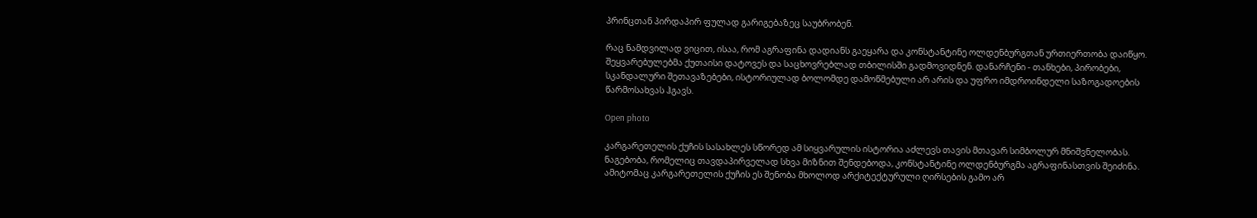პრინცთან პირდაპირ ფულად გარიგებაზეც საუბრობენ.

რაც ნამდვილად ვიცით, ისაა, რომ აგრაფინა დადიანს გაეყარა და კონსტანტინე ოლდენბურგთან ურთიერთობა დაიწყო. შეყვარებულებმა ქუთაისი დატოვეს და საცხოვრებლად თბილისში გადმოვიდნენ. დანარჩენი - თანხები, პირობები, სკანდალური შეთავაზებები, ისტორიულად ბოლომდე დამოწმებული არ არის და უფრო იმდროინდელი საზოგადოების წარმოსახვას ჰგავს.

Open photo

კარგარეთელის ქუჩის სასახლეს სწორედ ამ სიყვარულის ისტორია აძლევს თავის მთავარ სიმბოლურ მნიშვნელობას. ნაგებობა, რომელიც თავდაპირველად სხვა მიზნით შენდებოდა, კონსტანტინე ოლდენბურგმა აგრაფინასთვის შეიძინა. ამიტომაც კარგარეთელის ქუჩის ეს შენობა მხოლოდ არქიტექტურული ღირსების გამო არ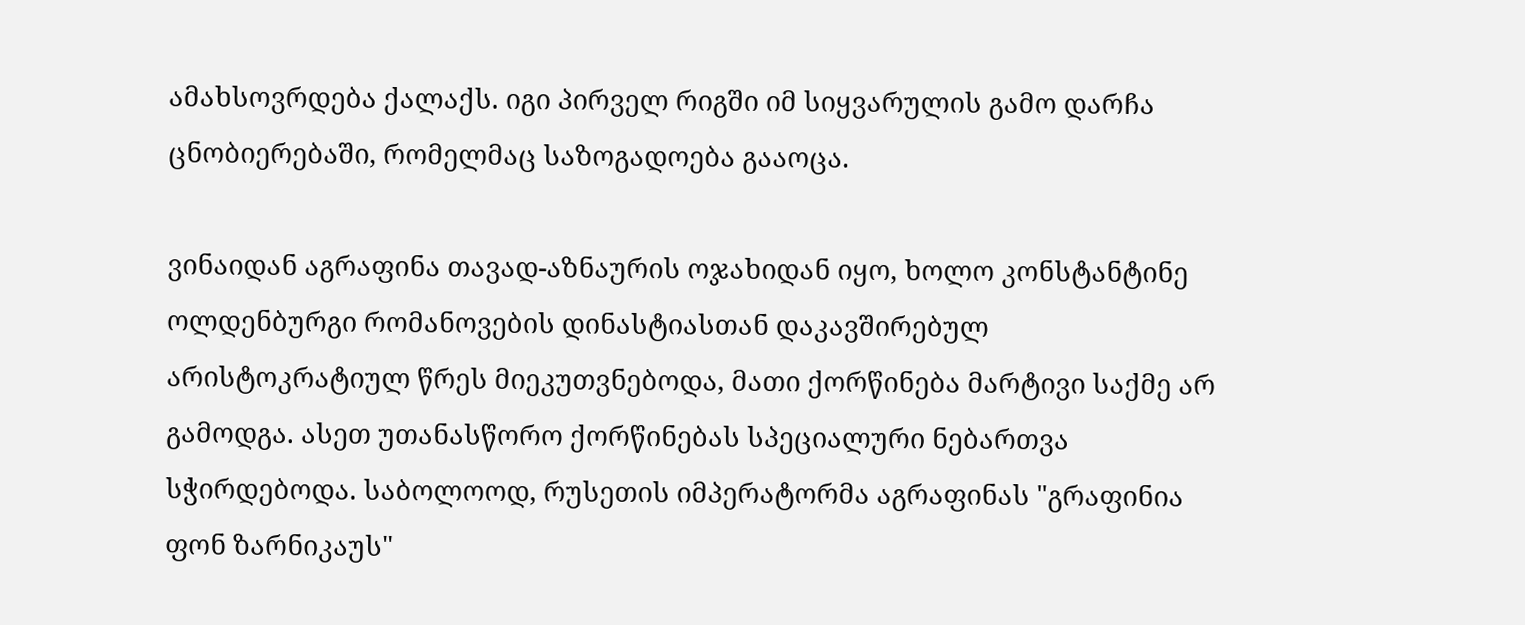ამახსოვრდება ქალაქს. იგი პირველ რიგში იმ სიყვარულის გამო დარჩა ცნობიერებაში, რომელმაც საზოგადოება გააოცა.

ვინაიდან აგრაფინა თავად-აზნაურის ოჯახიდან იყო, ხოლო კონსტანტინე ოლდენბურგი რომანოვების დინასტიასთან დაკავშირებულ არისტოკრატიულ წრეს მიეკუთვნებოდა, მათი ქორწინება მარტივი საქმე არ გამოდგა. ასეთ უთანასწორო ქორწინებას სპეციალური ნებართვა სჭირდებოდა. საბოლოოდ, რუსეთის იმპერატორმა აგრაფინას "გრაფინია ფონ ზარნიკაუს"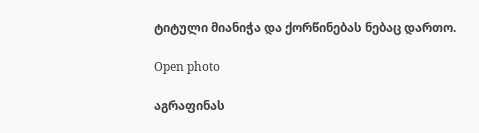ტიტული მიანიჭა და ქორწინებას ნებაც დართო.

Open photo

აგრაფინას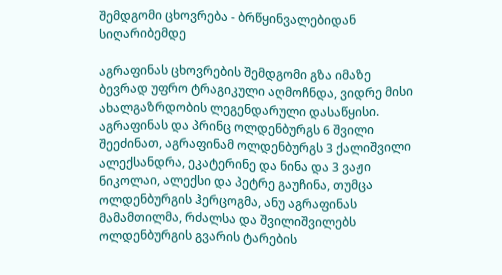შემდგომი ცხოვრება - ბრწყინვალებიდან სიღარიბემდე

აგრაფინას ცხოვრების შემდგომი გზა იმაზე ბევრად უფრო ტრაგიკული აღმოჩნდა, ვიდრე მისი ახალგაზრდობის ლეგენდარული დასაწყისი. აგრაფინას და პრინც ოლდენბურგს 6 შვილი შეეძინათ, აგრაფინამ ოლდენბურგს 3 ქალიშვილი ალექსანდრა, ეკატერინე და ნინა და 3 ვაჟი ნიკოლაი, ალექსი და პეტრე გაუჩინა, თუმცა ოლდენბურგის ჰერცოგმა, ანუ აგრაფინას მამამთილმა, რძალსა და შვილიშვილებს ოლდენბურგის გვარის ტარების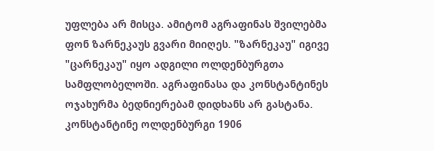უფლება არ მისცა. ამიტომ აგრაფინას შვილებმა ფონ ზარნეკაუს გვარი მიიღეს. "ზარნეკაუ" იგივე "ცარნეკაუ" იყო ადგილი ოლდენბურგთა სამფლობელოში. აგრაფინასა და კონსტანტინეს ოჯახურმა ბედნიერებამ დიდხანს არ გასტანა. კონსტანტინე ოლდენბურგი 1906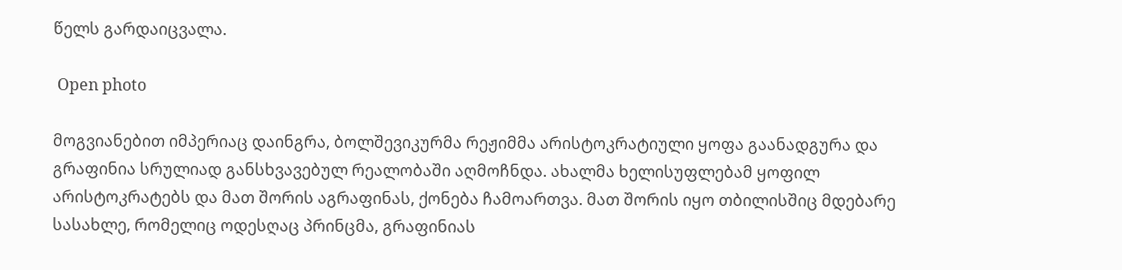წელს გარდაიცვალა.

 Open photo

მოგვიანებით იმპერიაც დაინგრა, ბოლშევიკურმა რეჟიმმა არისტოკრატიული ყოფა გაანადგურა და გრაფინია სრულიად განსხვავებულ რეალობაში აღმოჩნდა. ახალმა ხელისუფლებამ ყოფილ არისტოკრატებს და მათ შორის აგრაფინას, ქონება ჩამოართვა. მათ შორის იყო თბილისშიც მდებარე სასახლე, რომელიც ოდესღაც პრინცმა, გრაფინიას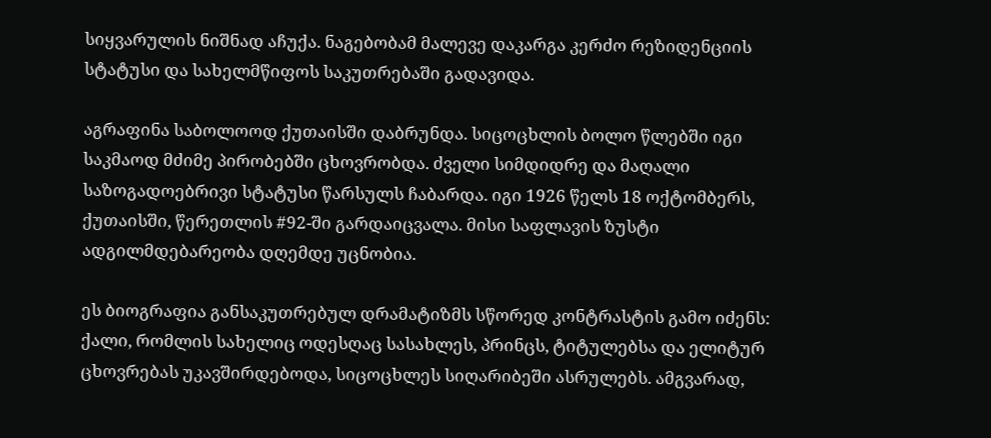სიყვარულის ნიშნად აჩუქა. ნაგებობამ მალევე დაკარგა კერძო რეზიდენციის სტატუსი და სახელმწიფოს საკუთრებაში გადავიდა.

აგრაფინა საბოლოოდ ქუთაისში დაბრუნდა. სიცოცხლის ბოლო წლებში იგი საკმაოდ მძიმე პირობებში ცხოვრობდა. ძველი სიმდიდრე და მაღალი საზოგადოებრივი სტატუსი წარსულს ჩაბარდა. იგი 1926 წელს 18 ოქტომბერს, ქუთაისში, წერეთლის #92-ში გარდაიცვალა. მისი საფლავის ზუსტი ადგილმდებარეობა დღემდე უცნობია.

ეს ბიოგრაფია განსაკუთრებულ დრამატიზმს სწორედ კონტრასტის გამო იძენს: ქალი, რომლის სახელიც ოდესღაც სასახლეს, პრინცს, ტიტულებსა და ელიტურ ცხოვრებას უკავშირდებოდა, სიცოცხლეს სიღარიბეში ასრულებს. ამგვარად,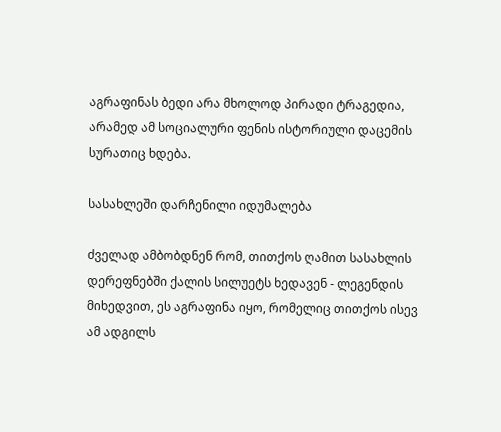აგრაფინას ბედი არა მხოლოდ პირადი ტრაგედია, არამედ ამ სოციალური ფენის ისტორიული დაცემის სურათიც ხდება.

სასახლეში დარჩენილი იდუმალება

ძველად ამბობდნენ რომ, თითქოს ღამით სასახლის დერეფნებში ქალის სილუეტს ხედავენ - ლეგენდის მიხედვით, ეს აგრაფინა იყო, რომელიც თითქოს ისევ ამ ადგილს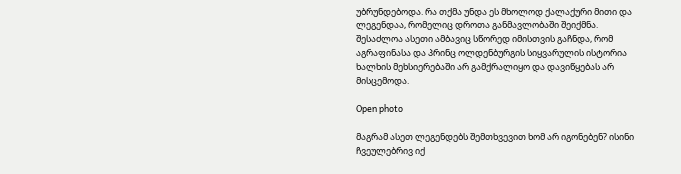უბრუნდებოდა. რა თქმა უნდა ეს მხოლოდ ქალაქური მითი და ლეგენდაა, რომელიც დროთა განმავლობაში შეიქმნა. შესაძლოა ასეთი ამბავიც სწორედ იმისთვის გაჩნდა, რომ აგრაფინასა და პრინც ოლდენბურგის სიყვარულის ისტორია ხალხის მეხსიერებაში არ გამქრალიყო და დავიწყებას არ მისცემოდა.

Open photo

მაგრამ ასეთ ლეგენდებს შემთხვევით ხომ არ იგონებენ? ისინი ჩვეულებრივ იქ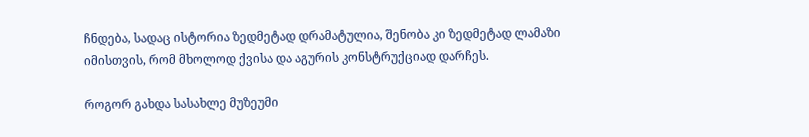ჩნდება, სადაც ისტორია ზედმეტად დრამატულია, შენობა კი ზედმეტად ლამაზი იმისთვის, რომ მხოლოდ ქვისა და აგურის კონსტრუქციად დარჩეს.

როგორ გახდა სასახლე მუზეუმი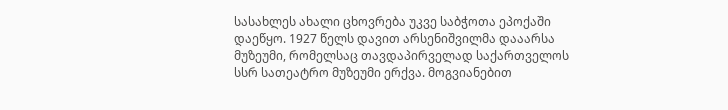სასახლეს ახალი ცხოვრება უკვე საბჭოთა ეპოქაში დაეწყო. 1927 წელს დავით არსენიშვილმა დააარსა მუზეუმი, რომელსაც თავდაპირველად საქართველოს სსრ სათეატრო მუზეუმი ერქვა. მოგვიანებით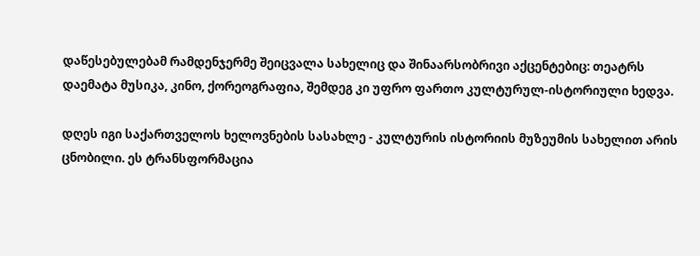დაწესებულებამ რამდენჯერმე შეიცვალა სახელიც და შინაარსობრივი აქცენტებიც: თეატრს დაემატა მუსიკა, კინო, ქორეოგრაფია, შემდეგ კი უფრო ფართო კულტურულ-ისტორიული ხედვა.

დღეს იგი საქართველოს ხელოვნების სასახლე - კულტურის ისტორიის მუზეუმის სახელით არის ცნობილი. ეს ტრანსფორმაცია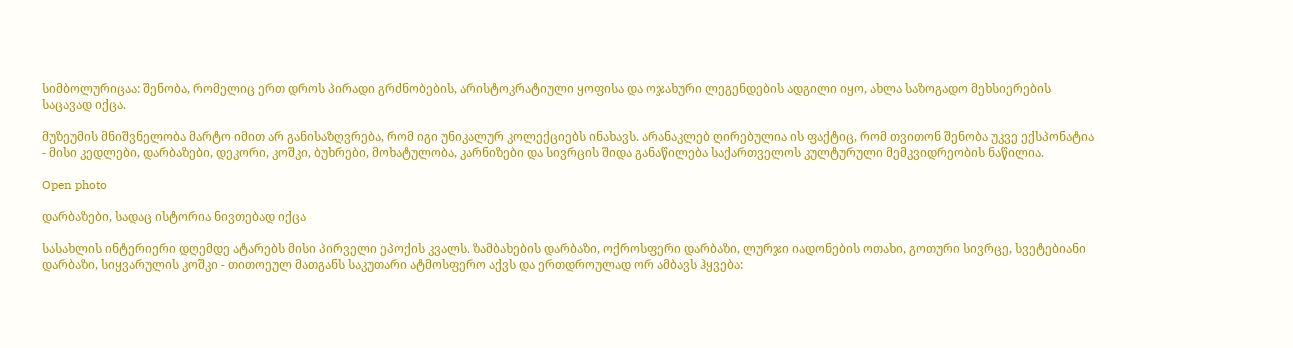სიმბოლურიცაა: შენობა, რომელიც ერთ დროს პირადი გრძნობების, არისტოკრატიული ყოფისა და ოჯახური ლეგენდების ადგილი იყო, ახლა საზოგადო მეხსიერების საცავად იქცა.

მუზეუმის მნიშვნელობა მარტო იმით არ განისაზღვრება, რომ იგი უნიკალურ კოლექციებს ინახავს. არანაკლებ ღირებულია ის ფაქტიც, რომ თვითონ შენობა უკვე ექსპონატია - მისი კედლები, დარბაზები, დეკორი, კოშკი, ბუხრები, მოხატულობა, კარნიზები და სივრცის შიდა განაწილება საქართველოს კულტურული მემკვიდრეობის ნაწილია.

Open photo

დარბაზები, სადაც ისტორია ნივთებად იქცა

სასახლის ინტერიერი დღემდე ატარებს მისი პირველი ეპოქის კვალს. ზამბახების დარბაზი, ოქროსფერი დარბაზი, ლურჯი იადონების ოთახი, გოთური სივრცე, სვეტებიანი დარბაზი, სიყვარულის კოშკი - თითოეულ მათგანს საკუთარი ატმოსფერო აქვს და ერთდროულად ორ ამბავს ჰყვება: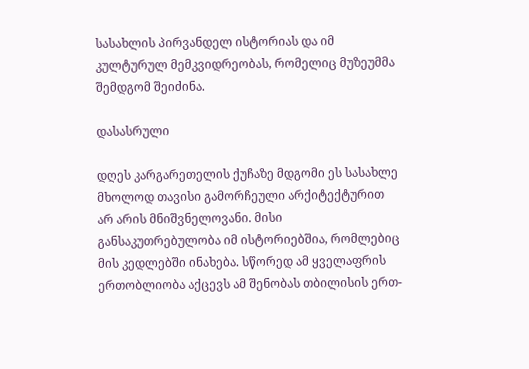სასახლის პირვანდელ ისტორიას და იმ კულტურულ მემკვიდრეობას, რომელიც მუზეუმმა შემდგომ შეიძინა.

დასასრული

დღეს კარგარეთელის ქუჩაზე მდგომი ეს სასახლე მხოლოდ თავისი გამორჩეული არქიტექტურით არ არის მნიშვნელოვანი. მისი განსაკუთრებულობა იმ ისტორიებშია, რომლებიც მის კედლებში ინახება. სწორედ ამ ყველაფრის ერთობლიობა აქცევს ამ შენობას თბილისის ერთ-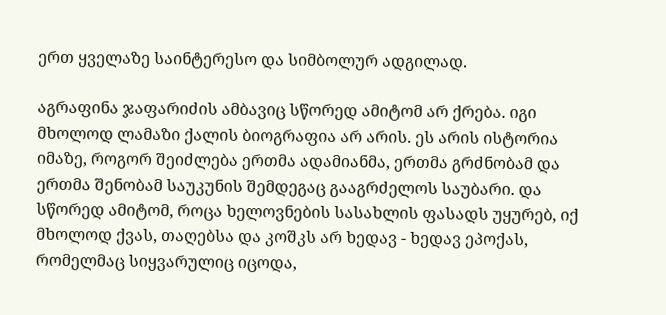ერთ ყველაზე საინტერესო და სიმბოლურ ადგილად.

აგრაფინა ჯაფარიძის ამბავიც სწორედ ამიტომ არ ქრება. იგი მხოლოდ ლამაზი ქალის ბიოგრაფია არ არის. ეს არის ისტორია იმაზე, როგორ შეიძლება ერთმა ადამიანმა, ერთმა გრძნობამ და ერთმა შენობამ საუკუნის შემდეგაც გააგრძელოს საუბარი. და სწორედ ამიტომ, როცა ხელოვნების სასახლის ფასადს უყურებ, იქ მხოლოდ ქვას, თაღებსა და კოშკს არ ხედავ - ხედავ ეპოქას, რომელმაც სიყვარულიც იცოდა,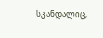სკანდალიც,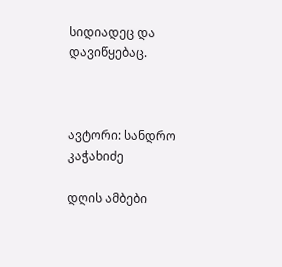სიდიადეც და დავიწყებაც.



ავტორი: სანდრო კაჭახიძე

დღის ამბები